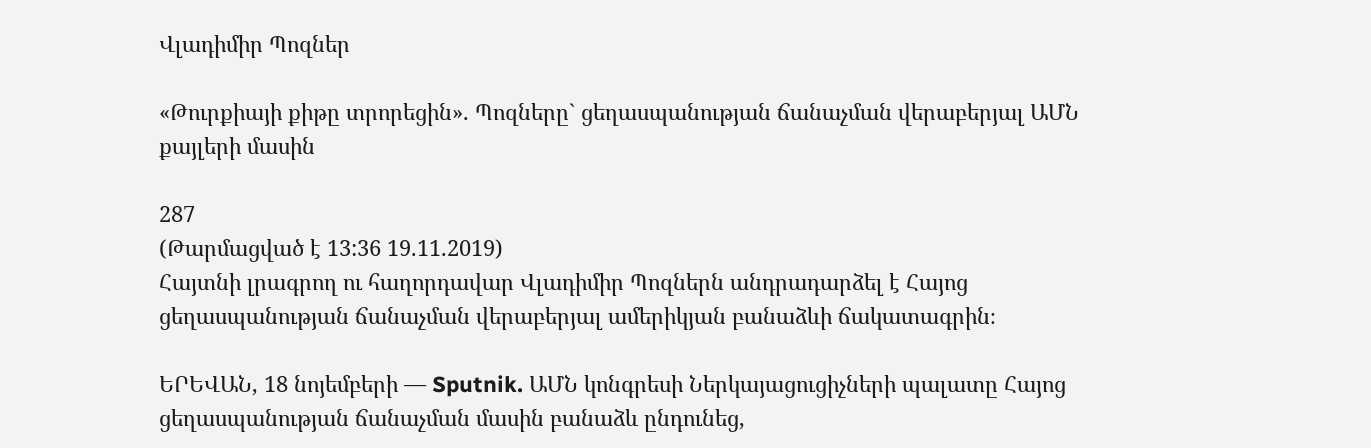Վլադիմիր Պոզներ

«Թուրքիայի քիթը տրորեցին». Պոզները` ցեղասպանության ճանաչման վերաբերյալ ԱՄՆ քայլերի մասին

287
(Թարմացված է 13:36 19.11.2019)
Հայտնի լրագրող ու հաղորդավար Վլադիմիր Պոզներն անդրադարձել է Հայոց ցեղասպանության ճանաչման վերաբերյալ ամերիկյան բանաձևի ճակատագրին։

ԵՐԵՎԱՆ, 18 նոյեմբերի — Sputnik. ԱՄՆ կոնգրեսի Ներկայացուցիչների պալատը Հայոց ցեղասպանության ճանաչման մասին բանաձև ընդունեց,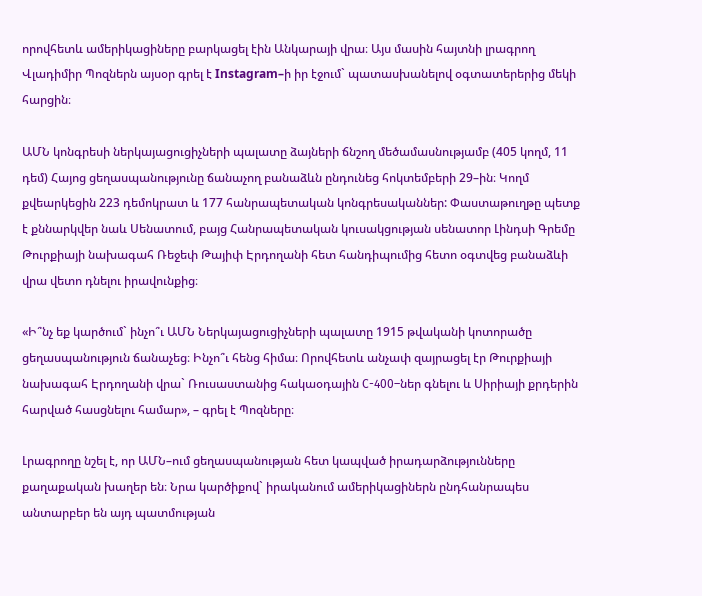որովհետև ամերիկացիները բարկացել էին Անկարայի վրա։ Այս մասին հայտնի լրագրող Վլադիմիր Պոզներն այսօր գրել է Instagram–ի իր էջում` պատասխանելով օգտատերերից մեկի հարցին։

ԱՄՆ կոնգրեսի ներկայացուցիչների պալատը ձայների ճնշող մեծամասնությամբ (405 կողմ, 11 դեմ) Հայոց ցեղասպանությունը ճանաչող բանաձևն ընդունեց հոկտեմբերի 29–ին։ Կողմ քվեարկեցին 223 դեմոկրատ և 177 հանրապետական կոնգրեսականներ: Փաստաթուղթը պետք է քննարկվեր նաև Սենատում, բայց Հանրապետական կուսակցության սենատոր Լինդսի Գրեմը Թուրքիայի նախագահ Ռեջեփ Թայիփ Էրդողանի հետ հանդիպումից հետո օգտվեց բանաձևի վրա վետո դնելու իրավունքից։

«Ի՞նչ եք կարծում` ինչո՞ւ ԱՄՆ Ներկայացուցիչների պալատը 1915 թվականի կոտորածը ցեղասպանություն ճանաչեց։ Ինչո՞ւ հենց հիմա։ Որովհետև անչափ զայրացել էր Թուրքիայի նախագահ Էրդողանի վրա` Ռուսաստանից հակաօդային С-400–ներ գնելու և Սիրիայի քրդերին հարված հասցնելու համար», – գրել է Պոզները։

Լրագրողը նշել է, որ ԱՄՆ–ում ցեղասպանության հետ կապված իրադարձությունները քաղաքական խաղեր են։ Նրա կարծիքով` իրականում ամերիկացիներն ընդհանրապես անտարբեր են այդ պատմության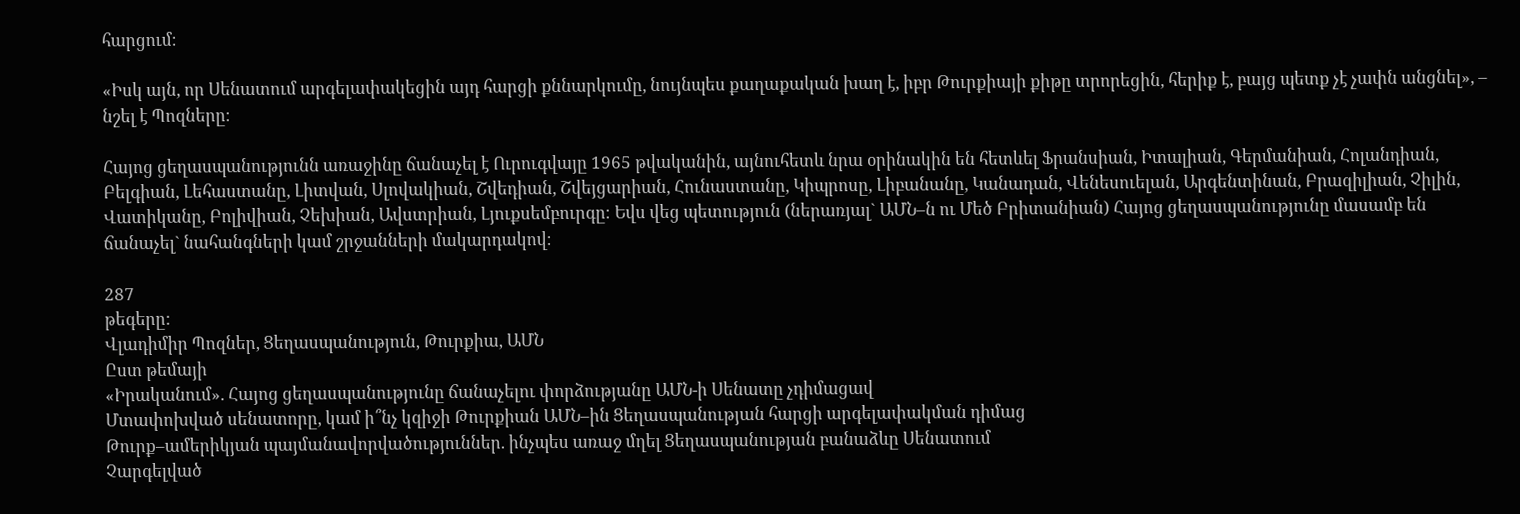հարցում։

«Իսկ այն, որ Սենատում արգելափակեցին այդ հարցի քննարկումը, նույնպես քաղաքական խաղ է, իբր Թուրքիայի քիթը տրորեցին, հերիք է, բայց պետք չէ չափն անցնել», – նշել է Պոզները։

Հայոց ցեղասպանությունն առաջինը ճանաչել է Ուրուգվայը 1965 թվականին, այնուհետև նրա օրինակին են հետևել Ֆրանսիան, Իտալիան, Գերմանիան, Հոլանդիան, Բելգիան, Լեհաստանը, Լիտվան, Սլովակիան, Շվեդիան, Շվեյցարիան, Հունաստանը, Կիպրոսը, Լիբանանը, Կանադան, Վենեսուելան, Արգենտինան, Բրազիլիան, Չիլին, Վատիկանը, Բոլիվիան, Չեխիան, Ավստրիան, Լյուքսեմբուրգը։ Եվս վեց պետություն (ներառյալ` ԱՄՆ–ն ու Մեծ Բրիտանիան) Հայոց ցեղասպանությունը մասամբ են ճանաչել` նահանգների կամ շրջանների մակարդակով։

287
թեգերը:
Վլադիմիր Պոզներ, Ցեղասպանություն, Թուրքիա, ԱՄՆ
Ըստ թեմայի
«Իրականում». Հայոց ցեղասպանությունը ճանաչելու փորձությանը ԱՄՆ-ի Սենատը չդիմացավ
Մտափոխված սենատորը, կամ ի՞նչ կզիջի Թուրքիան ԱՄՆ–ին Ցեղասպանության հարցի արգելափակման դիմաց
Թուրք–ամերիկյան պայմանավորվածություններ. ինչպես առաջ մղել Ցեղասպանության բանաձևը Սենատում
Չարգելված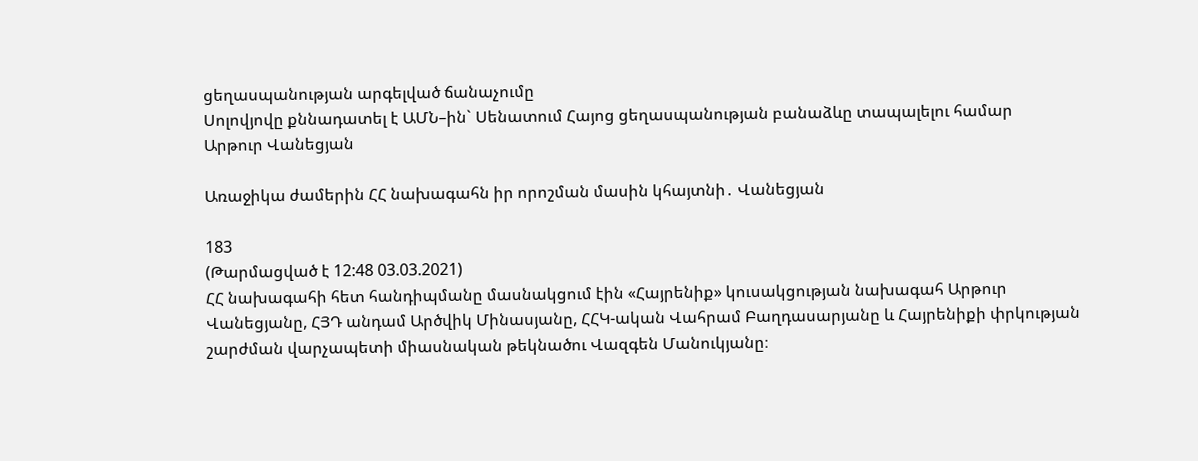ցեղասպանության արգելված ճանաչումը
Սոլովյովը քննադատել է ԱՄՆ–ին` Սենատում Հայոց ցեղասպանության բանաձևը տապալելու համար
Արթուր Վանեցյան

Առաջիկա ժամերին ՀՀ նախագահն իր որոշման մասին կհայտնի․ Վանեցյան

183
(Թարմացված է 12:48 03.03.2021)
ՀՀ նախագահի հետ հանդիպմանը մասնակցում էին «Հայրենիք» կուսակցության նախագահ Արթուր Վանեցյանը, ՀՅԴ անդամ Արծվիկ Մինասյանը, ՀՀԿ-ական Վահրամ Բաղդասարյանը և Հայրենիքի փրկության շարժման վարչապետի միասնական թեկնածու Վազգեն Մանուկյանը։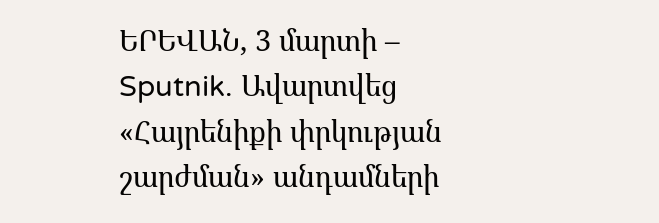ԵՐԵՎԱՆ, 3 մարտի – Sputnik. Ավարտվեց «Հայրենիքի փրկության շարժման» անդամների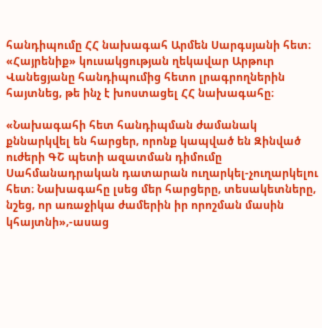հանդիպումը ՀՀ նախագահ Արմեն Սարգսյանի հետ։ «Հայրենիք» կուսակցության ղեկավար Արթուր Վանեցյանը հանդիպումից հետո լրագրողներին հայտնեց, թե ինչ է խոստացել ՀՀ նախագահը։

«Նախագահի հետ հանդիպման ժամանակ քննարկվել են հարցեր, որոնք կապված են Զինված ուժերի ԳՇ պետի ազատման դիմումը Սահմանադրական դատարան ուղարկել-չուղարկելու հետ։ Նախագահը լսեց մեր հարցերը, տեսակետները, նշեց, որ առաջիկա ժամերին իր որոշման մասին կհայտնի»,-ասաց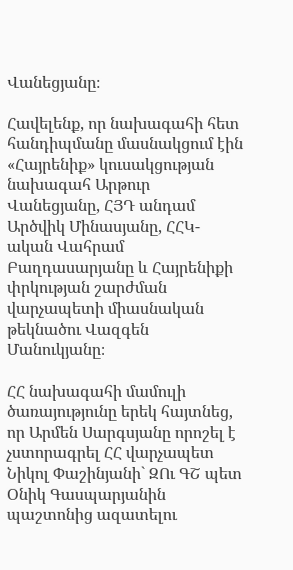Վանեցյանը։

Հավելենք, որ նախագահի հետ հանդիպմանը մասնակցում էին «Հայրենիք» կուսակցության նախագահ Արթուր Վանեցյանը, ՀՅԴ անդամ Արծվիկ Մինասյանը, ՀՀԿ-ական Վահրամ Բաղդասարյանը և Հայրենիքի փրկության շարժման վարչապետի միասնական թեկնածու Վազգեն Մանուկյանը։

ՀՀ նախագահի մամուլի ծառայությունը երեկ հայտնեց, որ Արմեն Սարգսյանը որոշել է չստորագրել ՀՀ վարչապետ Նիկոլ Փաշինյանի` ԶՈւ ԳՇ պետ Օնիկ Գասպարյանին պաշտոնից ազատելու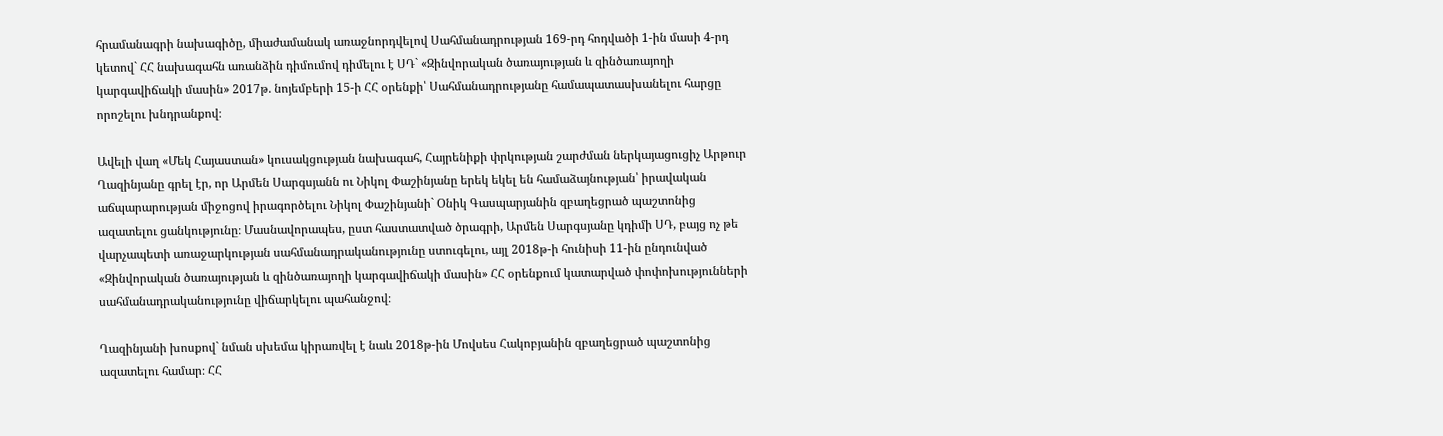հրամանագրի նախագիծը, միաժամանակ առաջնորդվելով Սահմանադրության 169-րդ հոդվածի 1-ին մասի 4-րդ կետով` ՀՀ նախագահն առանձին դիմումով դիմելու է ՍԴ` «Զինվորական ծառայության և զինծառայողի կարգավիճակի մասին» 2017թ. նոյեմբերի 15-ի ՀՀ օրենքի՝ Սահմանադրությանը համապատասխանելու հարցը որոշելու խնդրանքով։

Ավելի վաղ «Մեկ Հայաստան» կուսակցության նախագահ, Հայրենիքի փրկության շարժման ներկայացուցիչ Արթուր Ղազինյանը գրել էր, որ Արմեն Սարգսյանն ու Նիկոլ Փաշինյանը երեկ եկել են համաձայնության՝ իրավական աճպարարության միջոցով իրագործելու Նիկոլ Փաշինյանի` Օնիկ Գասպարյանին զբաղեցրած պաշտոնից ազատելու ցանկությունը։ Մասնավորապես, ըստ հաստատված ծրագրի, Արմեն Սարգսյանը կդիմի ՍԴ, բայց ոչ թե վարչապետի առաջարկության սահմանադրականությունը ստուգելու, այլ 2018թ-ի հունիսի 11-ին ընդունված «Զինվորական ծառայության և զինծառայողի կարգավիճակի մասին» ՀՀ օրենքում կատարված փոփոխությունների սահմանադրականությունը վիճարկելու պահանջով։

Ղազինյանի խոսքով` նման սխեմա կիրառվել է նաև 2018թ-ին Մովսես Հակոբյանին զբաղեցրած պաշտոնից ազատելու համար։ ՀՀ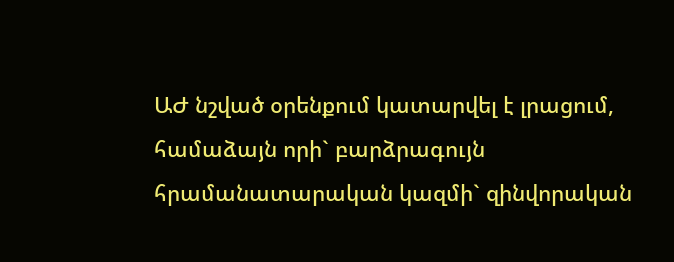ԱԺ նշված օրենքում կատարվել է լրացում, համաձայն որի` բարձրագույն հրամանատարական կազմի` զինվորական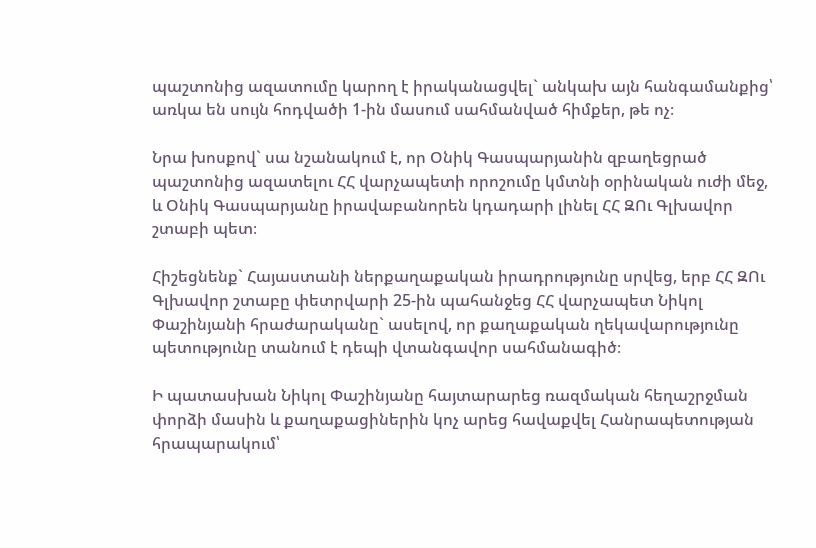պաշտոնից ազատումը կարող է իրականացվել` անկախ այն հանգամանքից՝ առկա են սույն հոդվածի 1-ին մասում սահմանված հիմքեր, թե ոչ։

Նրա խոսքով` սա նշանակում է, որ Օնիկ Գասպարյանին զբաղեցրած պաշտոնից ազատելու ՀՀ վարչապետի որոշումը կմտնի օրինական ուժի մեջ, և Օնիկ Գասպարյանը իրավաբանորեն կդադարի լինել ՀՀ ԶՈւ Գլխավոր շտաբի պետ։

Հիշեցնենք` Հայաստանի ներքաղաքական իրադրությունը սրվեց, երբ ՀՀ ԶՈւ Գլխավոր շտաբը փետրվարի 25-ին պահանջեց ՀՀ վարչապետ Նիկոլ Փաշինյանի հրաժարականը` ասելով, որ քաղաքական ղեկավարությունը պետությունը տանում է դեպի վտանգավոր սահմանագիծ։

Ի պատասխան Նիկոլ Փաշինյանը հայտարարեց ռազմական հեղաշրջման փորձի մասին և քաղաքացիներին կոչ արեց հավաքվել Հանրապետության հրապարակում՝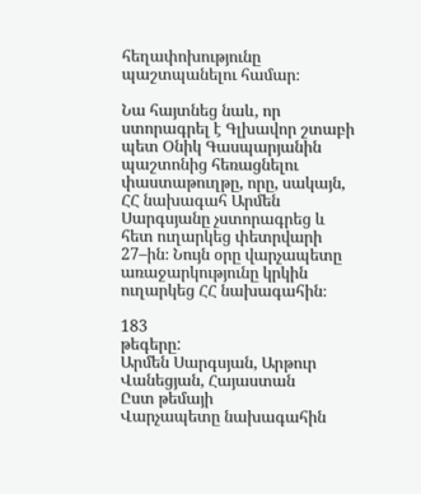հեղափոխությունը պաշտպանելու համար։

Նա հայտնեց նաև, որ ստորագրել է Գլխավոր շտաբի պետ Օնիկ Գասպարյանին պաշտոնից հեռացնելու փաստաթուղթը, որը, սակայն, ՀՀ նախագահ Արմեն Սարգսյանը չստորագրեց և հետ ուղարկեց փետրվարի 27–ին։ Նույն օրը վարչապետը  առաջարկությունը կրկին ուղարկեց ՀՀ նախագահին։

183
թեգերը:
Արմեն Սարգսյան, Արթուր Վանեցյան, Հայաստան
Ըստ թեմայի
Վարչապետը նախագահին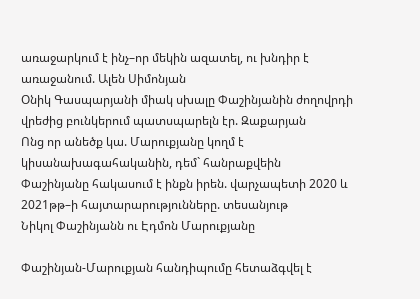առաջարկում է ինչ–որ մեկին ազատել, ու խնդիր է առաջանում. Ալեն Սիմոնյան
Օնիկ Գասպարյանի միակ սխալը Փաշինյանին ժողովրդի վրեժից բունկերում պատսպարելն էր. Զաքարյան
Ոնց որ անեծք կա. Մարուքյանը կողմ է կիսանախագահականին, դեմ` հանրաքվեին
Փաշինյանը հակասում է ինքն իրեն. վարչապետի 2020 և 2021թթ–ի հայտարարությունները. տեսանյութ
Նիկոլ Փաշինյանն ու Էդմոն Մարուքյանը

Փաշինյան-Մարուքյան հանդիպումը հետաձգվել է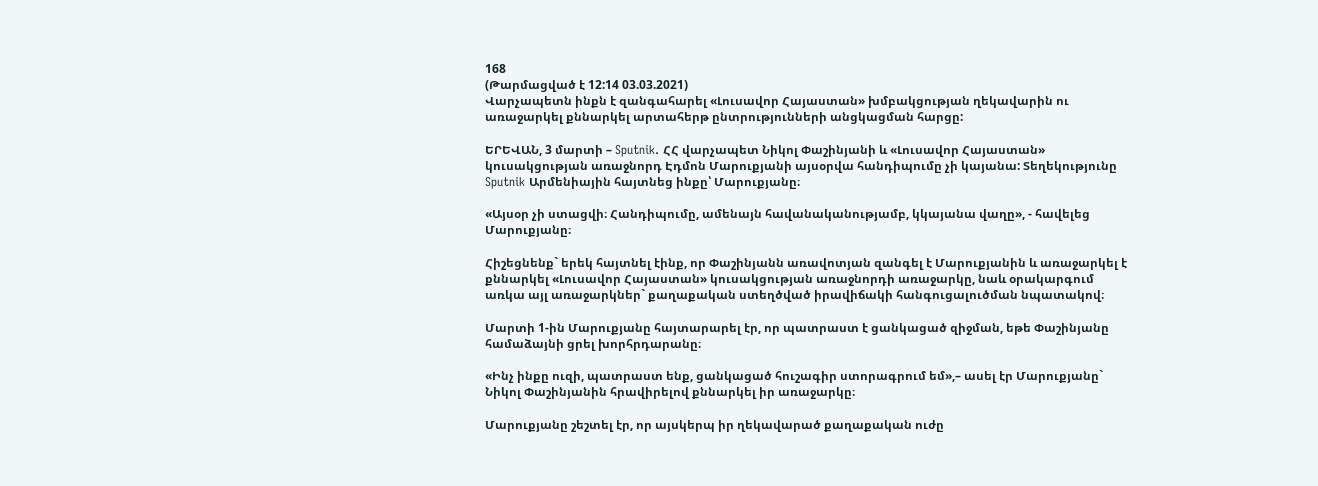168
(Թարմացված է 12:14 03.03.2021)
Վարչապետն ինքն է զանգահարել «Լուսավոր Հայաստան» խմբակցության ղեկավարին ու առաջարկել քննարկել արտահերթ ընտրությունների անցկացման հարցը:

ԵՐԵՎԱՆ, 3 մարտի – Sputnik. ՀՀ վարչապետ Նիկոլ Փաշինյանի և «Լուսավոր Հայաստան» կուսակցության առաջնորդ Էդմոն Մարուքյանի այսօրվա հանդիպումը չի կայանա: Տեղեկությունը Sputnik Արմենիային հայտնեց ինքը՝ Մարուքյանը։

«Այսօր չի ստացվի։ Հանդիպումը, ամենայն հավանականությամբ, կկայանա վաղը», - հավելեց Մարուքյանը։

Հիշեցնենք` երեկ հայտնել էինք, որ Փաշինյանն առավոտյան զանգել է Մարուքյանին և առաջարկել է քննարկել «Լուսավոր Հայաստան» կուսակցության առաջնորդի առաջարկը, նաև օրակարգում առկա այլ առաջարկներ` քաղաքական ստեղծված իրավիճակի հանգուցալուծման նպատակով։

Մարտի 1-ին Մարուքյանը հայտարարել էր, որ պատրաստ է ցանկացած զիջման, եթե Փաշինյանը համաձայնի ցրել խորհրդարանը։

«Ինչ ինքը ուզի, պատրաստ ենք, ցանկացած հուշագիր ստորագրում եմ»,– ասել էր Մարուքյանը` Նիկոլ Փաշինյանին հրավիրելով քննարկել իր առաջարկը։

Մարուքյանը շեշտել էր, որ այսկերպ իր ղեկավարած քաղաքական ուժը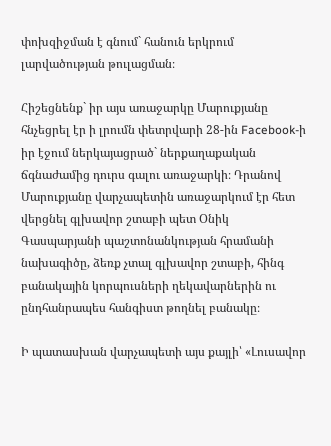փոխզիջման է գնում` հանուն երկրում լարվածության թուլացման։

Հիշեցնենք` իր այս առաջարկը Մարուքյանը հնչեցրել էր ի լրումն փետրվարի 28-ին Facebook-ի իր էջում ներկայացրած` ներքաղաքական ճգնաժամից դուրս գալու առաջարկի։ Դրանով Մարուքյանը վարչապետին առաջարկում էր հետ վերցնել գլխավոր շտաբի պետ Օնիկ Գասպարյանի պաշտոնանկության հրամանի նախագիծը, ձեռք չտալ գլխավոր շտաբի, հինգ բանակային կորպուսների ղեկավարներին ու ընդհանրապես հանգիստ թողնել բանակը։

Ի պատասխան վարչապետի այս քայլի՝ «Լուսավոր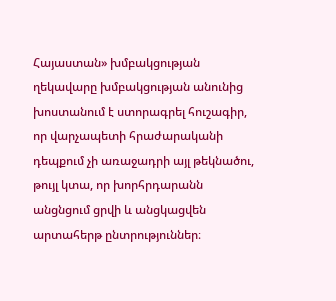Հայաստան» խմբակցության ղեկավարը խմբակցության անունից խոստանում է ստորագրել հուշագիր, որ վարչապետի հրաժարականի դեպքում չի առաջադրի այլ թեկնածու, թույլ կտա, որ խորհրդարանն անցնցում ցրվի և անցկացվեն արտահերթ ընտրություններ։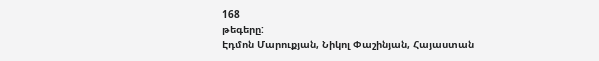168
թեգերը:
Էդմոն Մարուքյան, Նիկոլ Փաշինյան, Հայաստան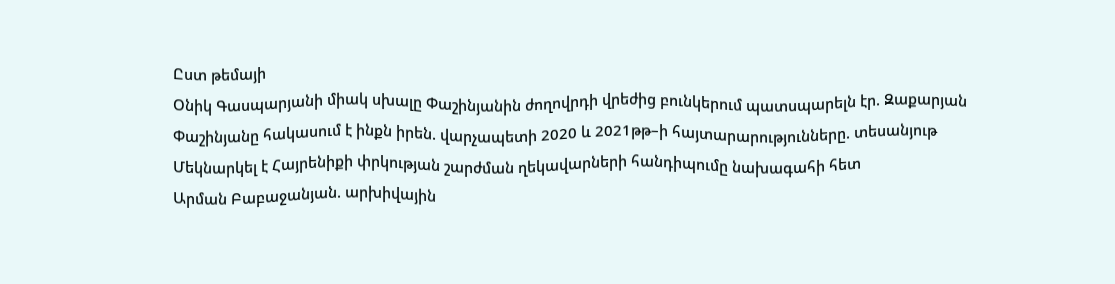Ըստ թեմայի
Օնիկ Գասպարյանի միակ սխալը Փաշինյանին ժողովրդի վրեժից բունկերում պատսպարելն էր. Զաքարյան
Փաշինյանը հակասում է ինքն իրեն. վարչապետի 2020 և 2021թթ–ի հայտարարությունները. տեսանյութ
Մեկնարկել է Հայրենիքի փրկության շարժման ղեկավարների հանդիպումը նախագահի հետ
Արման Բաբաջանյան. արխիվային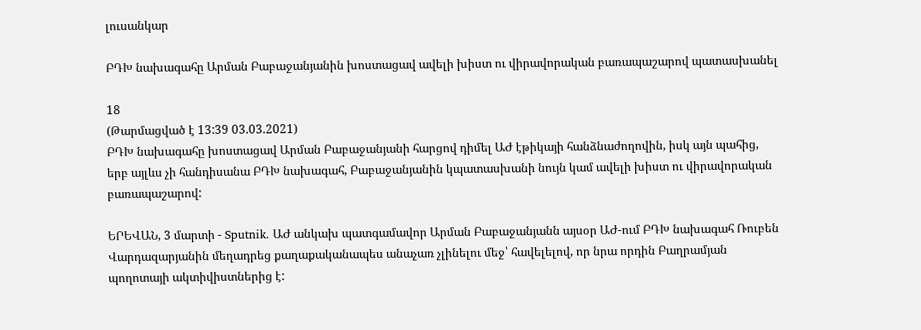լուսանկար

ԲԴԽ նախագահը Արման Բաբաջանյանին խոստացավ ավելի խիստ ու վիրավորական բառապաշարով պատասխանել

18
(Թարմացված է 13:39 03.03.2021)
ԲԴԽ նախագահը խոստացավ Արման Բաբաջանյանի հարցով դիմել ԱԺ էթիկայի հանձնաժողովին, իսկ այն պահից, երբ այլևս չի հանդիսանա ԲԴԽ նախագահ, Բաբաջանյանին կպատասխանի նույն կամ ավելի խիստ ու վիրավորական բառապաշարով:

ԵՐԵՎԱՆ, 3 մարտի - Sputnik. ԱԺ անկախ պատգամավոր Արման Բաբաջանյանն այսօր ԱԺ-ում ԲԴԽ նախագահ Ռուբեն Վարդազարյանին մեղադրեց քաղաքականապես անաչառ չլինելու մեջ՝ հավելելով, որ նրա որդին Բաղրամյան պողոտայի ակտիվիստներից է: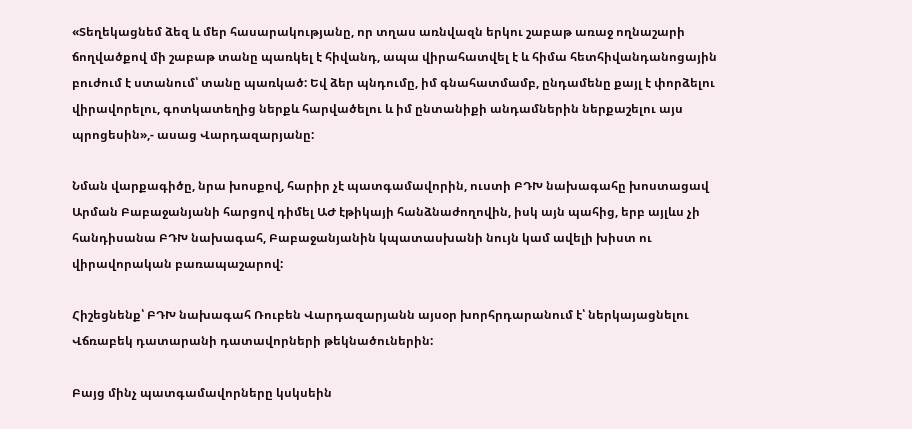«Տեղեկացնեմ ձեզ և մեր հասարակությանը, որ տղաս առնվազն երկու շաբաթ առաջ ողնաշարի ճողվածքով մի շաբաթ տանը պառկել է հիվանդ, ապա վիրահատվել է և հիմա հետհիվանդանոցային բուժում է ստանում՝ տանը պառկած: Եվ ձեր պնդումը, իմ գնահատմամբ, ընդամենը քայլ է փորձելու վիրավորելու, գոտկատեղից ներքև հարվածելու և իմ ընտանիքի անդամներին ներքաշելու այս պրոցեսին»,- ասաց Վարդազարյանը:

Նման վարքագիծը, նրա խոսքով, հարիր չէ պատգամավորին, ուստի ԲԴԽ նախագահը խոստացավ Արման Բաբաջանյանի հարցով դիմել ԱԺ էթիկայի հանձնաժողովին, իսկ այն պահից, երբ այլևս չի հանդիսանա ԲԴԽ նախագահ, Բաբաջանյանին կպատասխանի նույն կամ ավելի խիստ ու վիրավորական բառապաշարով:

Հիշեցնենք՝ ԲԴԽ նախագահ Ռուբեն Վարդազարյանն այսօր խորհրդարանում է՝ ներկայացնելու Վճռաբեկ դատարանի դատավորների թեկնածուներին:

Բայց մինչ պատգամավորները կսկսեին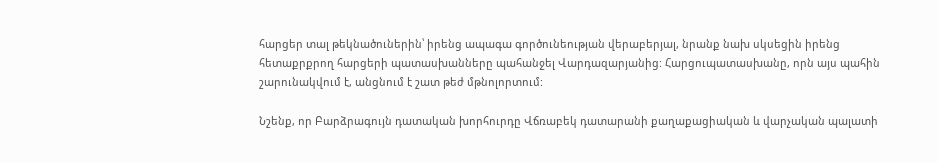հարցեր տալ թեկնածուներին՝ իրենց ապագա գործունեության վերաբերյալ, նրանք նախ սկսեցին իրենց հետաքրքրող հարցերի պատասխանները պահանջել Վարդազարյանից: Հարցուպատասխանը, որն այս պահին շարունակվում է, անցնում է շատ թեժ մթնոլորտում:

Նշենք, որ Բարձրագույն դատական խորհուրդը Վճռաբեկ դատարանի քաղաքացիական և վարչական պալատի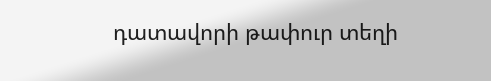դատավորի թափուր տեղի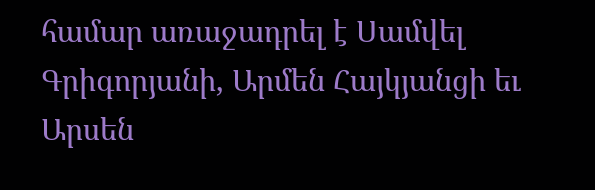համար առաջադրել է Սամվել Գրիգորյանի, Արմեն Հայկյանցի եւ Արսեն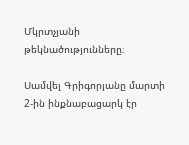Մկրտչյանի թեկնածությունները։

Սամվել Գրիգորյանը մարտի 2-ին ինքնաբացարկ էր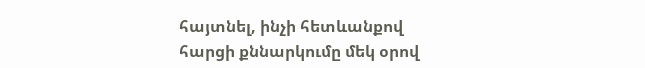հայտնել, ինչի հետևանքով հարցի քննարկումը մեկ օրով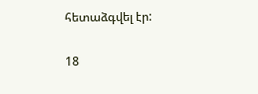հետաձգվել էր:

18